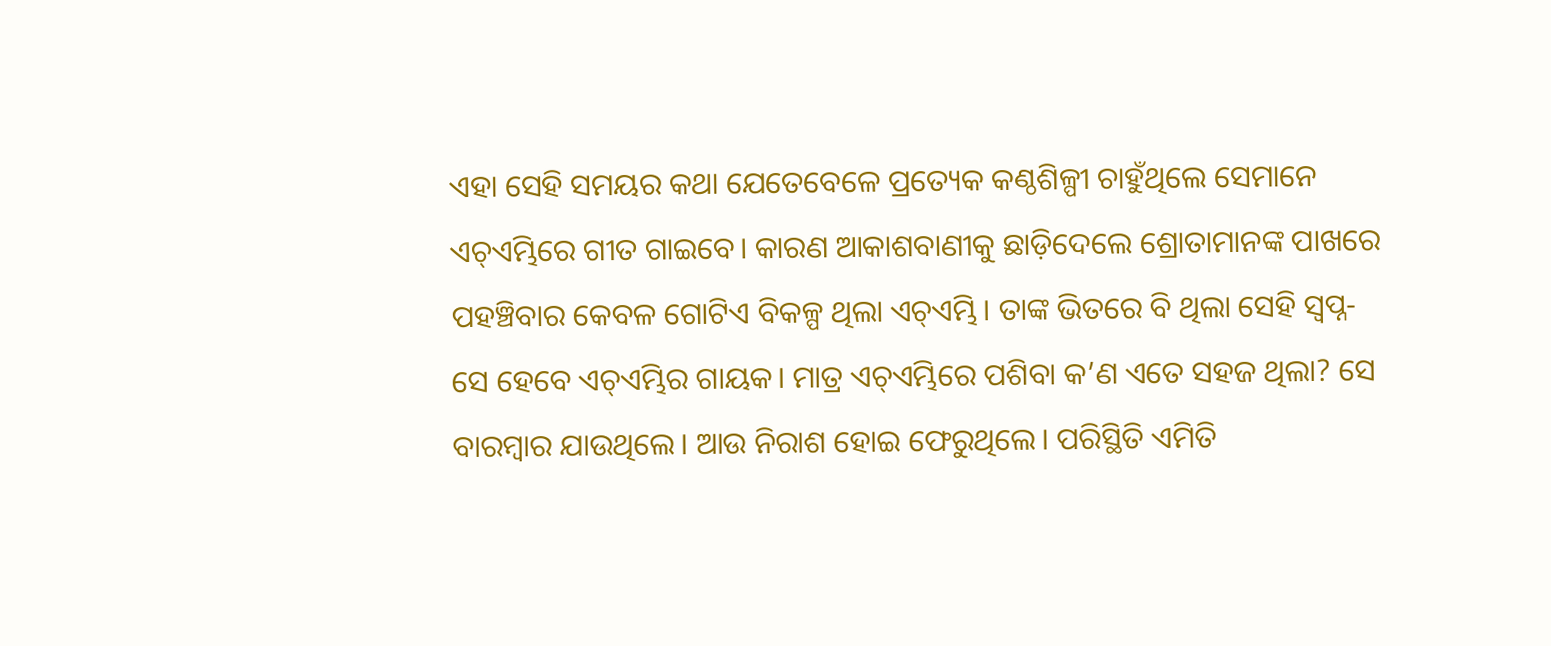ଏହା ସେହି ସମୟର କଥା ଯେତେବେଳେ ପ୍ରତ୍ୟେକ କଣ୍ଠଶିଳ୍ପୀ ଚାହୁଁଥିଲେ ସେମାନେ ଏଚ୍ଏମ୍ଭିରେ ଗୀତ ଗାଇବେ। କାରଣ ଆକାଶବାଣୀକୁ ଛାଡ଼ିଦେଲେ ଶ୍ରୋତାମାନଙ୍କ ପାଖରେ ପହଞ୍ଚିବାର କେବଳ ଗୋଟିଏ ବିକଳ୍ପ ଥିଲା ଏଚ୍ଏମ୍ଭି। ତାଙ୍କ ଭିତରେ ବି ଥିଲା ସେହି ସ୍ୱପ୍ନ- ସେ ହେବେ ଏଚ୍ଏମ୍ଭିର ଗାୟକ। ମାତ୍ର ଏଚ୍ଏମ୍ଭିରେ ପଶିବା କ’ଣ ଏତେ ସହଜ ଥିଲା? ସେ ବାରମ୍ବାର ଯାଉଥିଲେ। ଆଉ ନିରାଶ ହୋଇ ଫେରୁଥିଲେ। ପରିସ୍ଥିତି ଏମିତି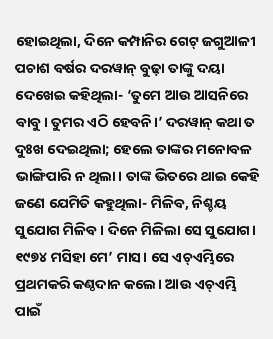ହୋଇଥିଲା, ଦିନେ କମ୍ପାନିର ଗେଟ୍ ଜଗୁଆଳୀ ପଚାଶ ବର୍ଷର ଦରୱାନ୍ ବୁଢ଼ା ତାଙ୍କୁ ଦୟା ଦେଖେଇ କହିଥିଲା- ‘ତୁମେ ଆଉ ଆସନିରେ ବାବୁ। ତୁମର ଏଠି ହେବନି।’ ଦରୱାନ୍ କଥା ତ ଦୁଃଖ ଦେଇଥିଲା; ହେଲେ ତାଙ୍କର ମନୋବଳ ଭାଙ୍ଗିପାରି ନ ଥିଲା। ତାଙ୍କ ଭିତରେ ଥାଇ କେହି ଜଣେ ଯେମିତି କହୁଥିଲା- ମିଳିବ, ନିଶ୍ଚୟ ସୁଯୋଗ ମିଳିବ। ଦିନେ ମିଳିଲା ସେ ସୁଯୋଗ। ୧୯୭୪ ମସିହା ମେ’ ମାସ। ସେ ଏଚ୍ଏମ୍ଭିରେ ପ୍ରଥମକରି କଣ୍ଠଦାନ କଲେ। ଆଉ ଏଚ୍ଏମ୍ଭି ପାଇଁ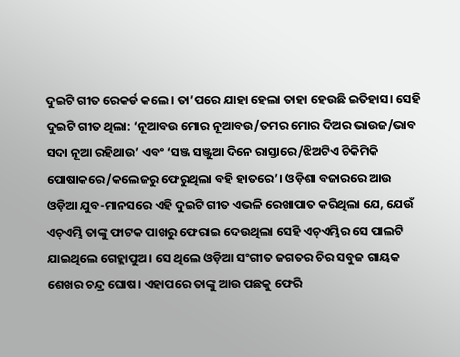ଦୁଇଟି ଗୀତ ରେକର୍ଡ କଲେ। ତା’ପରେ ଯାହା ହେଲା ତାହା ହେଉଛି ଇତିହାସ। ସେହି ଦୁଇଟି ଗୀତ ଥିଲା: ‘ନୂଆବଉ ମୋର ନୂଆବଉ/ତମର ମୋର ଦିଅର ଭାଉଜ/ଭାବ ସଦା ନୂଆ ରହିଥାଉ’ ଏବଂ ‘ସଞ୍ଜ ସଞ୍ଜୁଆ ଦିନେ ରାସ୍ତାରେ/ଝିଅଟିଏ ଚିକିମିକି ପୋଷାକରେ/କଲେଜରୁ ଫେରୁଥିଲା ବହି ହାତରେ’। ଓଡ଼ିଶା ବଜାରରେ ଆଉ ଓଡ଼ିଆ ଯୁବ-ମାନସରେ ଏହି ଦୁଇଟି ଗୀତ ଏଭଳି ରେଖାପାତ କରିଥିଲା ଯେ, ଯେଉଁ ଏଚ୍ଏମ୍ଭି ତାଙ୍କୁ ଫାଟକ ପାଖରୁ ଫେରାଇ ଦେଉଥିଲା ସେହି ଏଚ୍ଏମ୍ଭିର ସେ ପାଲଟି ଯାଇଥିଲେ ଗେହ୍ଲାପୁଅ। ସେ ଥିଲେ ଓଡ଼ିଆ ସଂଗୀତ ଜଗତର ଚିର ସବୁଜ ଗାୟକ ଶେଖର ଚନ୍ଦ୍ର ଘୋଷ। ଏହାପରେ ତାଙ୍କୁ ଆଉ ପଛକୁ ଫେରି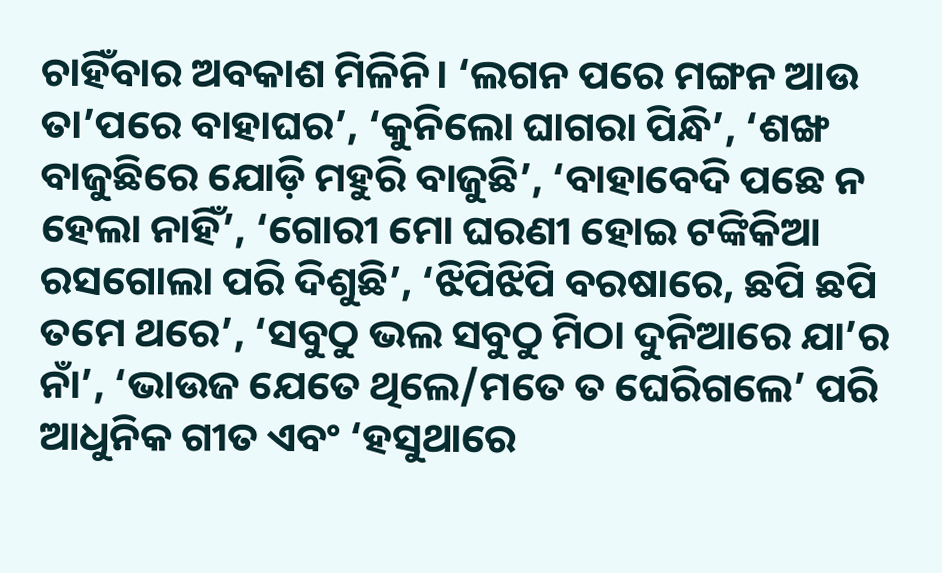ଚାହିଁବାର ଅବକାଶ ମିଳିନି। ‘ଲଗନ ପରେ ମଙ୍ଗନ ଆଉ ତା’ପରେ ବାହାଘର’, ‘କୁନିଲୋ ଘାଗରା ପିନ୍ଧି’, ‘ଶଙ୍ଖ ବାଜୁଛିରେ ଯୋଡ଼ି ମହୁରି ବାଜୁଛି’, ‘ବାହାବେଦି ପଛେ ନ ହେଲା ନାହିଁ’, ‘ଗୋରୀ ମୋ ଘରଣୀ ହୋଇ ଟଙ୍କିକିଆ ରସଗୋଲା ପରି ଦିଶୁଛି’, ‘ଝିପିଝିପି ବରଷାରେ, ଛପି ଛପି ତମେ ଥରେ’, ‘ସବୁଠୁ ଭଲ ସବୁଠୁ ମିଠା ଦୁନିଆରେ ଯା’ର ନାଁ’, ‘ଭାଉଜ ଯେତେ ଥିଲେ/ମତେ ତ ଘେରିଗଲେ’ ପରି ଆଧୁନିକ ଗୀତ ଏବଂ ‘ହସୁଥାରେ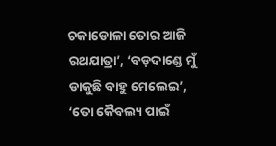ଚକାଡୋଳା ତୋର ଆଜି ରଥଯାତ୍ରା’, ‘ବଡ଼ଦାଣ୍ଡେ ମୁଁ ଡାକୁଛି ବାହୁ ମେଲେଇ’, ‘ତୋ କୈବଲ୍ୟ ପାଇଁ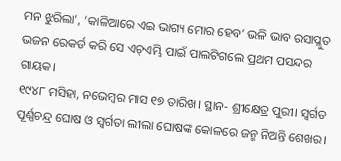ମନ ଝୁରିଲା’, ‘କାଳିଆରେ ଏଇ ଭାଗ୍ୟ ମୋର ହେବ’ ଭଳି ଭାବ ରସାପ୍ଳୁତ ଭଜନ ରେକର୍ଡ କରି ସେ ଏଚ୍ଏମ୍ଭି ପାଇଁ ପାଲଟିଗଲେ ପ୍ରଥମ ପସନ୍ଦର ଗାୟକ।
୧୯୪୮ ମସିହା, ନଭେମ୍ବର ମାସ ୧୭ ତାରିଖ। ସ୍ଥାନ- ଶ୍ରୀକ୍ଷେତ୍ର ପୁରୀ। ସ୍ୱର୍ଗତ ପୂର୍ଣ୍ଣଚନ୍ଦ୍ର ଘୋଷ ଓ ସ୍ୱର୍ଗତା ଲୀଲା ଘୋଷଙ୍କ କୋଳରେ ଜନ୍ମ ନିଅନ୍ତି ଶେଖର।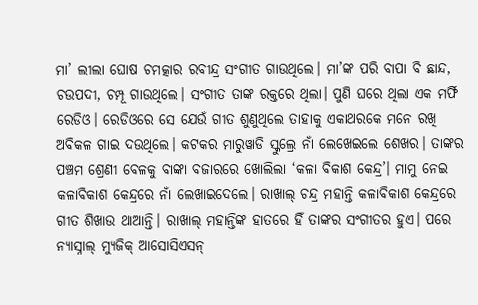ମା’ ଲୀଲା ଘୋଷ ଚମତ୍କାର ରବୀନ୍ଦ୍ର ସଂଗୀତ ଗାଉଥିଲେ। ମା’ଙ୍କ ପରି ବାପା ବି ଛାନ୍ଦ, ଚଉପଦୀ, ଚମ୍ପୂ ଗାଉଥିଲେ। ସଂଗୀତ ତାଙ୍କ ରକ୍ତରେ ଥିଲା। ପୁଣି ଘରେ ଥିଲା ଏକ ମର୍ଫି ରେଡିଓ। ରେଡିଓରେ ସେ ଯେଉଁ ଗୀତ ଶୁଣୁଥିଲେ ତାହାକୁ ଏକାଥରକେ ମନେ ରଖି ଅବିକଳ ଗାଇ ଦଉଥିଲେ। କଟକର ମାରୁୱାଡି ସ୍କୁଲ୍ରେ ନାଁ ଲେଖେଇଲେ ଶେଖର। ତାଙ୍କର ପଞ୍ଚମ ଶ୍ରେଣୀ ବେଳକୁ ବାଙ୍କା ବଜାରରେ ଖୋଲିଲା ‘କଳା ବିକାଶ କେନ୍ଦ୍ର’। ମାମୁ ନେଇ କଳାବିକାଶ କେନ୍ଦ୍ରରେ ନାଁ ଲେଖାଇଦେଲେ। ରାଖାଲ୍ ଚନ୍ଦ୍ର ମହାନ୍ତି କଳାବିକାଶ କେନ୍ଦ୍ରରେ ଗୀତ ଶିଖାଉ ଥାଆନ୍ତି। ରାଖାଲ୍ ମହାନ୍ତିଙ୍କ ହାତରେ ହିଁ ତାଙ୍କର ସଂଗୀତର ହୁଏ। ପରେ ନ୍ୟାସ୍ନାଲ୍ ମ୍ୟୁଜିକ୍ ଆସୋସିଏସନ୍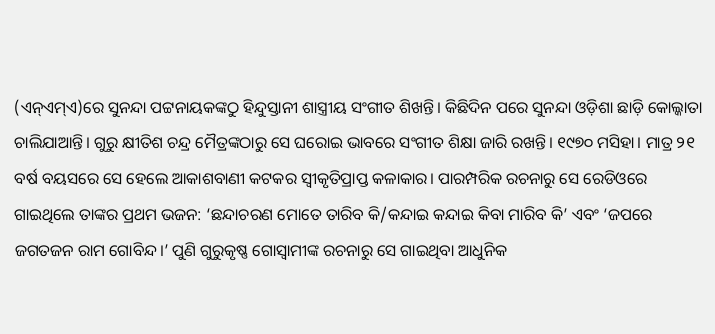(ଏନ୍ଏମ୍ଏ)ରେ ସୁନନ୍ଦା ପଟ୍ଟନାୟକଙ୍କଠୁ ହିନ୍ଦୁସ୍ତାନୀ ଶାସ୍ତ୍ରୀୟ ସଂଗୀତ ଶିଖନ୍ତି। କିଛିଦିନ ପରେ ସୁନନ୍ଦା ଓଡ଼ିଶା ଛାଡ଼ି କୋଲ୍କାତା ଚାଲିଯାଆନ୍ତି। ଗୁରୁ କ୍ଷୀତିଶ ଚନ୍ଦ୍ର ମୈତ୍ରଙ୍କଠାରୁ ସେ ଘରୋଇ ଭାବରେ ସଂଗୀତ ଶିକ୍ଷା ଜାରି ରଖନ୍ତି। ୧୯୭୦ ମସିହା। ମାତ୍ର ୨୧ ବର୍ଷ ବୟସରେ ସେ ହେଲେ ଆକାଶବାଣୀ କଟକର ସ୍ୱୀକୃତିପ୍ରାପ୍ତ କଳାକାର। ପାରମ୍ପରିକ ରଚନାରୁ ସେ ରେଡିଓରେ ଗାଇଥିଲେ ତାଙ୍କର ପ୍ରଥମ ଭଜନ: ‘ଛନ୍ଦାଚରଣ ମୋତେ ତାରିବ କି/କନ୍ଦାଇ କନ୍ଦାଇ କିବା ମାରିବ କି’ ଏବଂ ‘ଜପରେ ଜଗତଜନ ରାମ ଗୋବିନ୍ଦ।’ ପୁଣି ଗୁରୁକୃଷ୍ଣ ଗୋସ୍ୱାମୀଙ୍କ ରଚନାରୁ ସେ ଗାଇଥିବା ଆଧୁନିକ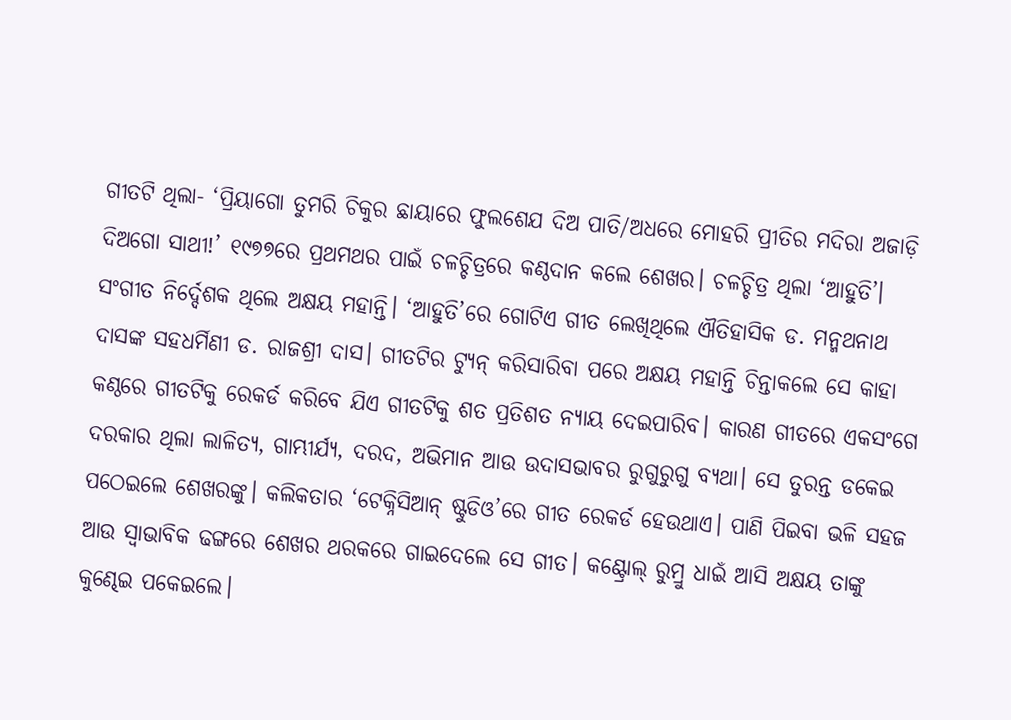ଗୀତଟି ଥିଲା- ‘ପ୍ରିୟାଗୋ ତୁମରି ଚିକୁର ଛାୟାରେ ଫୁଲଶେଯ ଦିଅ ପାତି/ଅଧରେ ମୋହରି ପ୍ରୀତିର ମଦିରା ଅଜାଡ଼ି ଦିଅଗୋ ସାଥୀ!’ ୧୯୭୭ରେ ପ୍ରଥମଥର ପାଇଁ ଚଳଚ୍ଚିତ୍ରରେ କଣ୍ଠଦାନ କଲେ ଶେଖର। ଚଳଚ୍ଚିତ୍ର ଥିଲା ‘ଆହୁତି’। ସଂଗୀତ ନିର୍ଦ୍ଦେଶକ ଥିଲେ ଅକ୍ଷୟ ମହାନ୍ତି। ‘ଆହୁତି’ରେ ଗୋଟିଏ ଗୀତ ଲେଖିଥିଲେ ଐତିହାସିକ ଡ. ମନ୍ମଥନାଥ ଦାସଙ୍କ ସହଧର୍ମିଣୀ ଡ. ରାଜଶ୍ରୀ ଦାସ। ଗୀତଟିର ଟ୍ୟୁନ୍ କରିସାରିବା ପରେ ଅକ୍ଷୟ ମହାନ୍ତି ଚିନ୍ତାକଲେ ସେ କାହା କଣ୍ଠରେ ଗୀତଟିକୁ ରେକର୍ଡ କରିବେ ଯିଏ ଗୀତଟିକୁ ଶତ ପ୍ରତିଶତ ନ୍ୟାୟ ଦେଇପାରିବ। କାରଣ ଗୀତରେ ଏକସଂଗେ ଦରକାର ଥିଲା ଲାଳିତ୍ୟ, ଗାମ୍ଭୀର୍ଯ୍ୟ, ଦରଦ, ଅଭିମାନ ଆଉ ଉଦାସଭାବର ରୁଗୁରୁଗୁ ବ୍ୟଥା। ସେ ତୁରନ୍ତ ଡକେଇ ପଠେଇଲେ ଶେଖରଙ୍କୁ। କଲିକତାର ‘ଟେକ୍ନିସିଆନ୍ ଷ୍ଟୁଡିଓ’ରେ ଗୀତ ରେକର୍ଡ ହେଉଥାଏ। ପାଣି ପିଇବା ଭଳି ସହଜ ଆଉ ସ୍ୱାଭାବିକ ଢଙ୍ଗରେ ଶେଖର ଥରକରେ ଗାଇଦେଲେ ସେ ଗୀତ। କଣ୍ଟ୍ରୋଲ୍ ରୁମ୍ରୁ ଧାଇଁ ଆସି ଅକ୍ଷୟ ତାଙ୍କୁ କୁଣ୍ଢେଇ ପକେଇଲେ।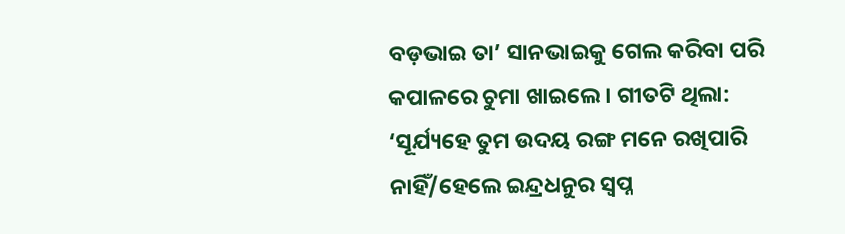ବଡ଼ଭାଇ ତା’ ସାନଭାଇକୁ ଗେଲ କରିବା ପରି କପାଳରେ ଚୁମା ଖାଇଲେ। ଗୀତଟି ଥିଲା: ‘ସୂର୍ଯ୍ୟହେ ତୁମ ଉଦୟ ରଙ୍ଗ ମନେ ରଖିପାରି ନାହିଁ/ହେଲେ ଇନ୍ଦ୍ରଧନୁର ସ୍ୱପ୍ନ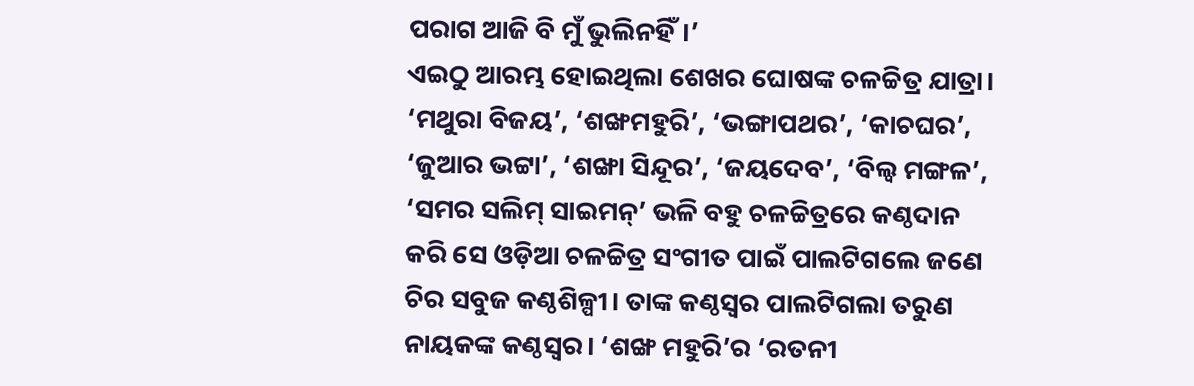ପରାଗ ଆଜି ବି ମୁଁ ଭୁଲିନହିଁ।’
ଏଇଠୁ ଆରମ୍ଭ ହୋଇଥିଲା ଶେଖର ଘୋଷଙ୍କ ଚଳଚ୍ଚିତ୍ର ଯାତ୍ରା। ‘ମଥୁରା ବିଜୟ’, ‘ଶଙ୍ଖମହୁରି’, ‘ଭଙ୍ଗାପଥର’, ‘କାଚଘର’, ‘ଜୁଆର ଭଟ୍ଟା’, ‘ଶଙ୍ଖା ସିନ୍ଦୂର’, ‘ଜୟଦେବ’, ‘ବିଲ୍ୱ ମଙ୍ଗଳ’, ‘ସମର ସଲିମ୍ ସାଇମନ୍’ ଭଳି ବହୁ ଚଳଚ୍ଚିତ୍ରରେ କଣ୍ଠଦାନ କରି ସେ ଓଡ଼ିଆ ଚଳଚ୍ଚିତ୍ର ସଂଗୀତ ପାଇଁ ପାଲଟିଗଲେ ଜଣେ ଚିର ସବୁଜ କଣ୍ଠଶିଳ୍ପୀ। ତାଙ୍କ କଣ୍ଠସ୍ୱର ପାଲଟିଗଲା ତରୁଣ ନାୟକଙ୍କ କଣ୍ଠସ୍ୱର। ‘ଶଙ୍ଖ ମହୁରି’ର ‘ରତନୀ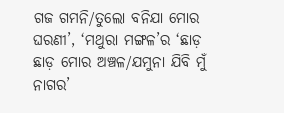ଗଜ ଗମନି/ତୁଲୋ ବନିଯା ମୋର ଘରଣୀ’, ‘ମଥୁରା ମଙ୍ଗଳ’ର ‘ଛାଡ଼ ଛାଡ଼ ମୋର ଅଞ୍ଚଳ/ଯମୁନା ଯିବି ମୁଁ ନାଗର’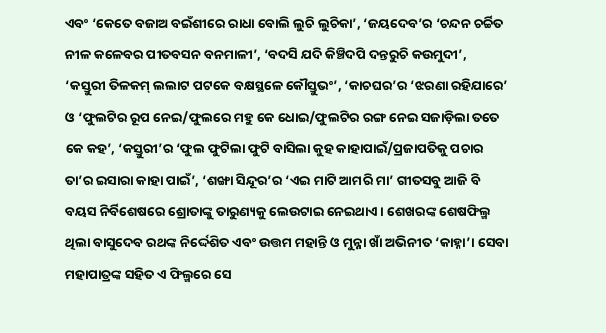ଏବଂ ‘କେତେ ବଜାଅ ବଇଁଶୀରେ ରାଧା ବୋଲି ଲୁଚି ଲୁଚିକା’, ‘ଜୟଦେବ’ର ‘ଚନ୍ଦନ ଚର୍ଚ୍ଚିତ ନୀଳ କଳେବର ପୀତବସନ ବନମାଳୀ’, ‘ବଦସି ଯଦି କିଞ୍ଚିଦପି ଦନ୍ତରୁଚି କଉମୁଦୀ’, ‘କସ୍ତୁରୀ ତିଳକମ୍ ଲଲାଟ ପଟକେ ବକ୍ଷସ୍ଥଳେ କୌସ୍ତୁଭଂ’, ‘କାଚଘର’ର ‘ଝରଣା ରହିଯାରେ’ ଓ ‘ଫୁଲଟିର ରୂପ ନେଇ/ଫୁଲରେ ମହୁ କେ ଧୋଇ/ଫୁଲଟିର ରଙ୍ଗ ନେଇ ସଜାଡ଼ିଲା ତତେ କେ କହ’, ‘କସ୍ତୁରୀ’ର ‘ଫୁଲ ଫୁଟିଲା ଫୁଟି ବାସିଲା କୁହ କାହାପାଇଁ/ପ୍ରଜାପତିକୁ ପଚାର ତା’ର ଇସାରା କାହା ପାଇଁ’, ‘ଶଙ୍ଖା ସିନ୍ଦୂର’ର ‘ଏଇ ମାଟି ଆମରି ମା’ ଗୀତସବୁ ଆଜି ବି ବୟସ ନିର୍ବିଶେଷରେ ଶ୍ରୋତାଙ୍କୁ ତାରୁଣ୍ୟକୁ ଲେଉଟାଇ ନେଇଥାଏ। ଶେଖରଙ୍କ ଶେଷଫିଲ୍ମ ଥିଲା ବାସୁଦେବ ରଥଙ୍କ ନିର୍ଦ୍ଦେଶିତ ଏବଂ ଉତ୍ତମ ମହାନ୍ତି ଓ ମୁନ୍ନା ଖାଁ ଅଭିନୀତ ‘କାହ୍ନା’। ସେବା ମହାପାତ୍ରଙ୍କ ସହିତ ଏ ଫିଲ୍ମରେ ସେ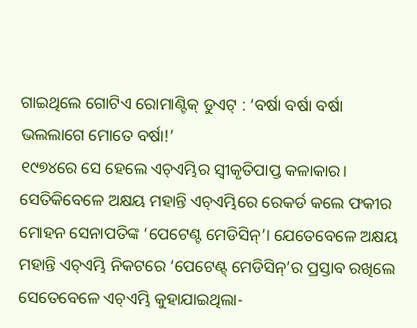ଗାଇଥିଲେ ଗୋଟିଏ ରୋମାଣ୍ଟିକ୍ ଡୁଏଟ୍ : ‘ବର୍ଷା ବର୍ଷା ବର୍ଷା ଭଲଲାଗେ ମୋତେ ବର୍ଷା!’
୧୯୭୪ରେ ସେ ହେଲେ ଏଚ୍ଏମ୍ଭିର ସ୍ୱୀକୃତିପାପ୍ତ କଳାକାର। ସେତିକିବେଳେ ଅକ୍ଷୟ ମହାନ୍ତି ଏଚ୍ଏମ୍ଭିରେ ରେକର୍ଡ କଲେ ଫକୀର ମୋହନ ସେନାପତିଙ୍କ ‘ପେଟେଣ୍ଟ ମେଡିସିନ୍’। ଯେତେବେଳେ ଅକ୍ଷୟ ମହାନ୍ତି ଏଚ୍ଏମ୍ଭି ନିକଟରେ ‘ପେଟେଣ୍ଟ୍ ମେଡିସିନ୍’ର ପ୍ରସ୍ତାବ ରଖିଲେ ସେତେବେଳେ ଏଚ୍ଏମ୍ଭି କୁହାଯାଇଥିଲା-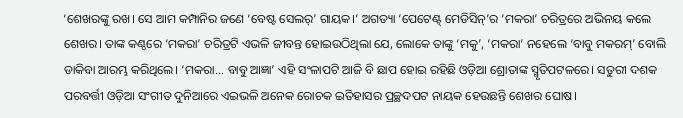‘ଶେଖରଙ୍କୁ ରଖ। ସେ ଆମ କମ୍ପାନିର ଜଣେ ‘ବେଷ୍ଟ ସେଲର୍’ ଗାୟକ।’ ଅଗତ୍ୟା ‘ପେଟେଣ୍ଟ୍ ମେଡିସିନ୍’ର ‘ମକରା’ ଚରିତ୍ରରେ ଅଭିନୟ କଲେ ଶେଖର। ତାଙ୍କ କଣ୍ଠରେ ‘ମକରା’ ଚରିତ୍ରଟି ଏଭଳି ଜୀବନ୍ତ ହୋଇଉଠିଥିଲା ଯେ, ଲୋକେ ତାଙ୍କୁ ‘ମକୁ’, ‘ମକରା’ ନହେଲେ ‘ବାବୁ ମକରମ୍’ ବୋଲି ଡାକିବା ଆରମ୍ଭ କରିଥିଲେ। ‘ମକରା... ବାବୁ ଆଜ୍ଞା’ ଏହି ସଂଳାପଟି ଆଜି ବି ଛାପ ହୋଇ ରହିଛି ଓଡ଼ିଆ ଶ୍ରୋତାଙ୍କ ସ୍ମୃତିପଟଳରେ। ସତୁରୀ ଦଶକ ପରବର୍ତ୍ତୀ ଓଡ଼ିଆ ସଂଗୀତ ଦୁନିଆରେ ଏଇଭଳି ଅନେକ ରୋଚକ ଇତିହାସର ପ୍ରଚ୍ଛଦପଟ ନାୟକ ହେଉଛନ୍ତି ଶେଖର ଘୋଷ।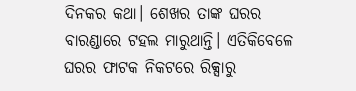ଦିନକର କଥା। ଶେଖର ତାଙ୍କ ଘରର ବାରଣ୍ଡାରେ ଟହଲ ମାରୁଥାନ୍ତି। ଏତିକିବେଳେ ଘରର ଫାଟକ ନିକଟରେ ରିକ୍ସାରୁ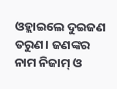ଓହ୍ଲାଇଲେ ଦୁଇଜଣ ତରୁଣ। ଜଣଙ୍କର ନାମ ନିଜାମ୍ ଓ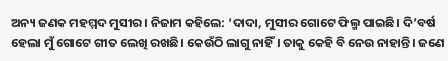ଅନ୍ୟ ଜଣକ ମହମ୍ମଦ ମୁସୀର। ନିଜାମ କହିଲେ: ‘ଦାଦା, ମୁସୀର ଗୋଟେ ଫିଲ୍ମ ପାଇଛି। ଦି’ବର୍ଷ ହେଲା ମୁଁ ଗୋଟେ ଗୀତ ଲେଖି ରଖଛି। କେଉଁଠି ଲାଗୁ ନାହିଁ। ତାକୁ କେହି ବି ନେଉ ନାହାନ୍ତି। ଜଣେ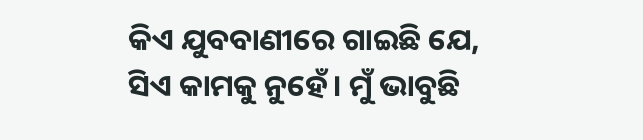କିଏ ଯୁବବାଣୀରେ ଗାଇଛି ଯେ, ସିଏ କାମକୁ ନୁହେଁ। ମୁଁ ଭାବୁଛି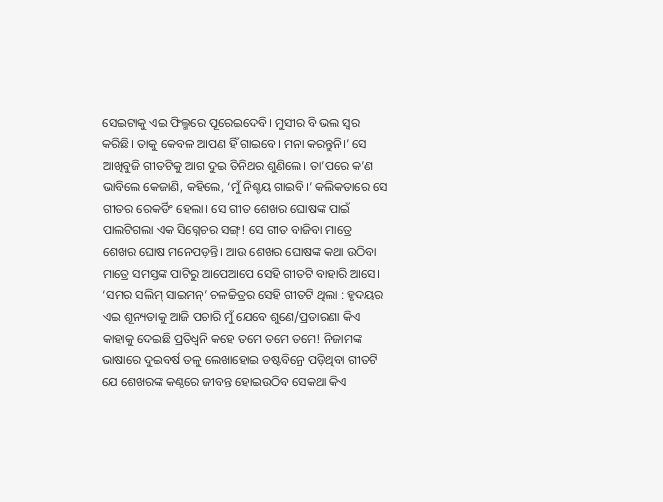ସେଇଟାକୁ ଏଇ ଫିଲ୍ମରେ ପୂରେଇଦେବି। ମୁସୀର ବି ଭଲ ସ୍ୱର କରିଛି। ତାକୁ କେବଳ ଆପଣ ହିଁ ଗାଇବେ। ମନା କରନ୍ତୁନି।’ ସେ ଆଖିବୁଜି ଗୀତଟିକୁ ଆଗ ଦୁଇ ତିନିଥର ଶୁଣିଲେ। ତା’ପରେ କ’ଣ ଭାବିଲେ କେଜାଣି, କହିଲେ, ‘ମୁଁ ନିଶ୍ଚୟ ଗାଇବି।’ କଲିକତାରେ ସେ ଗୀତର ରେକର୍ଡିଂ ହେଲା। ସେ ଗୀତ ଶେଖର ଘୋଷଙ୍କ ପାଇଁ ପାଲଟିଗଲା ଏକ ସିଗ୍ନେଚର ସଙ୍ଗ୍! ସେ ଗୀତ ବାଜିବା ମାତ୍ରେ ଶେଖର ଘୋଷ ମନେପଡ଼ନ୍ତି। ଆଉ ଶେଖର ଘୋଷଙ୍କ କଥା ଉଠିବା ମାତ୍ରେ ସମସ୍ତଙ୍କ ପାଟିରୁ ଆପେଆପେ ସେହି ଗୀତଟି ବାହାରି ଆସେ। ‘ସମର ସଲିମ୍ ସାଇମନ୍’ ଚଳଚ୍ଚିତ୍ରର ସେହି ଗୀତଟି ଥିଲା : ହୃଦୟର ଏଇ ଶୂନ୍ୟତାକୁ ଆଜି ପଚାରି ମୁଁ ଯେବେ ଶୁଣେ/ପ୍ରତାରଣା କିଏ କାହାକୁ ଦେଇଛି ପ୍ରତିଧ୍ୱନି କହେ ତମେ ତମେ ତମେ! ନିଜାମଙ୍କ ଭାଷାରେ ଦୁଇବର୍ଷ ତଳୁ ଲେଖାହୋଇ ଡଷ୍ଟବିନ୍ରେ ପଡ଼ିଥିବା ଗୀତଟି ଯେ ଶେଖରଙ୍କ କଣ୍ଠରେ ଜୀବନ୍ତ ହୋଇଉଠିବ ସେକଥା କିଏ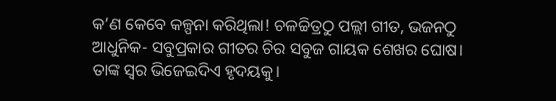କ’ଣ କେବେ କଳ୍ପନା କରିଥିଲା! ଚଳଚ୍ଚିତ୍ରଠୁ ପଲ୍ଲୀ ଗୀତ, ଭଜନଠୁ ଆଧୁନିକ- ସବୁପ୍ରକାର ଗୀତର ଚିର ସବୁଜ ଗାୟକ ଶେଖର ଘୋଷ। ତାଙ୍କ ସ୍ୱର ଭିଜେଇଦିଏ ହୃଦୟକୁ।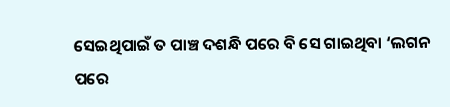ସେଇଥିପାଇଁ ତ ପାଞ୍ଚ ଦଶନ୍ଧି ପରେ ବି ସେ ଗାଇଥିବା ‘ଲଗନ ପରେ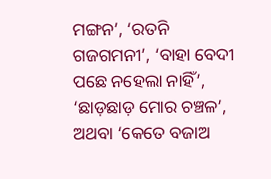ମଙ୍ଗନ’, ‘ରତନି ଗଜଗମନୀ’, ‘ବାହା ବେଦୀ ପଛେ ନହେଲା ନାହିଁ’, ‘ଛାଡ଼ଛାଡ଼ ମୋର ଚଞ୍ଚଳ’, ଅଥବା ‘କେତେ ବଜାଅ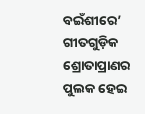ବଇଁଶୀରେ’ ଗୀତଗୁଡ଼ିକ ଶ୍ରୋତାପ୍ରାଣର ପୁଲକ ହେଇ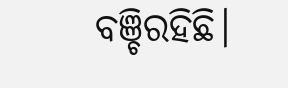ବଞ୍ଚିରହିଛି।